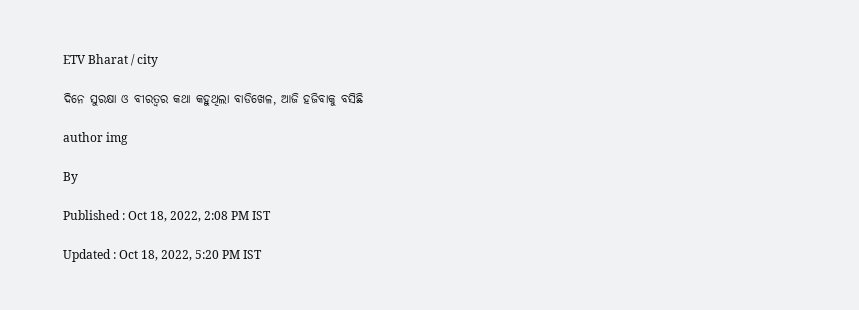ETV Bharat / city

ଦିନେ ସୁରକ୍ଷା ଓ ବୀରତ୍ୱର କଥା କହୁଥିଲା ବାଡିଖେଳ, ଆଜି ହଜିବାକୁ ବସିଛି

author img

By

Published : Oct 18, 2022, 2:08 PM IST

Updated : Oct 18, 2022, 5:20 PM IST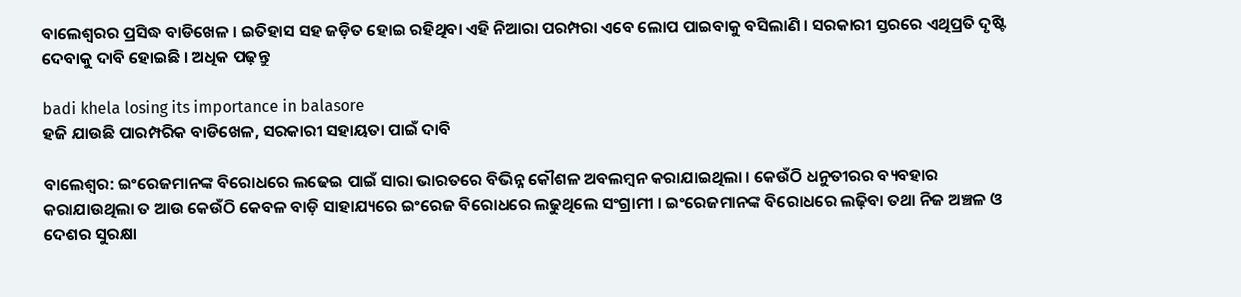ବାଲେଶ୍ଵରର ପ୍ରସିଦ୍ଧ ବାଡିଖେଳ । ଇତିହାସ ସହ ଜଡ଼ିତ ହୋଇ ରହିଥିବା ଏହି ନିଆରା ପରମ୍ପରା ଏବେ ଲୋପ ପାଇବାକୁ ବସିଲାଣି । ସରକାରୀ ସ୍ତରରେ ଏଥିପ୍ରତି ଦୃଷ୍ଟି ଦେବାକୁ ଦାବି ହୋଇଛି । ଅଧିକ ପଢ଼ନ୍ତୁ

badi khela losing its importance in balasore
ହଜି ଯାଉଛି ପାରମ୍ପରିକ ବାଡିଖେଳ, ସରକାରୀ ସହାୟତା ପାଇଁ ଦାବି

ବାଲେଶ୍ବର: ଇଂରେଜମାନଙ୍କ ବିରୋଧରେ ଲଢେଇ ପାଇଁ ସାରା ଭାରତରେ ବିଭିନ୍ନ କୌଶଳ ଅବଲମ୍ବନ କରାଯାଇଥିଲା । କେଉଁଠି ଧନୁତୀରର ବ୍ୟବହାର କରାଯାଉଥିଲା ତ ଆଉ କେଉଁଠି କେବଳ ବାଡ଼ି ସାହାଯ୍ୟରେ ଇଂରେଜ ବିରୋଧରେ ଲଢୁଥିଲେ ସଂଗ୍ରାମୀ । ଇଂରେଜମାନଙ୍କ ବିରୋଧରେ ଲଢ଼ିବା ତଥା ନିଜ ଅଞ୍ଚଳ ଓ ଦେଶର ସୁରକ୍ଷା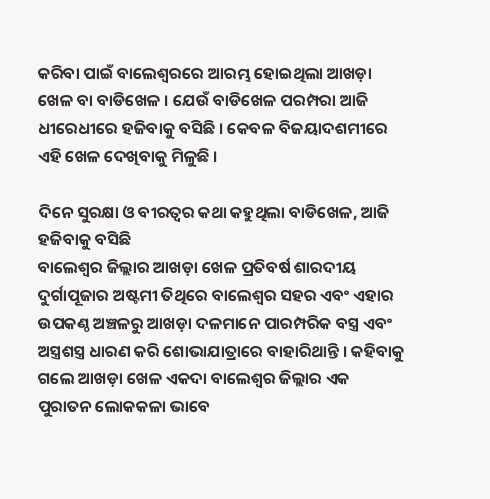କରିବା ପାଇଁ ବାଲେଶ୍ଵରରେ ଆରମ୍ଭ ହୋଇଥିଲା ଆଖଡ଼ା ଖେଳ ବା ବାଡିଖେଳ । ଯେଉଁ ବାଡିଖେଳ ପରମ୍ପରା ଆଜି ଧୀରେଧୀରେ ହଜିବାକୁ ବସିଛି । କେବଳ ବିଜୟାଦଶମୀରେ ଏହି ଖେଳ ଦେଖିବାକୁ ମିଳୁଛି ।

ଦିନେ ସୁରକ୍ଷା ଓ ବୀରତ୍ୱର କଥା କହୁଥିଲା ବାଡିଖେଳ, ଆଜି ହଜିବାକୁ ବସିଛି
ବାଲେଶ୍ଵର ଜିଲ୍ଲାର ଆଖଡ଼ା ଖେଳ ପ୍ରତିବର୍ଷ ଶାରଦୀୟ ଦୁର୍ଗାପୂଜାର ଅଷ୍ଟମୀ ତିଥିରେ ବାଲେଶ୍ବର ସହର ଏବଂ ଏହାର ଉପକଣ୍ଠ ଅଞ୍ଚଳରୁ ଆଖଡ଼ା ଦଳମାନେ ପାରମ୍ପରିକ ବସ୍ତ୍ର ଏବଂ ଅସ୍ତ୍ରଶସ୍ତ୍ର ଧାରଣ କରି ଶୋଭାଯାତ୍ରାରେ ବାହାରିଥାନ୍ତି । କହିବାକୁ ଗଲେ ଆଖଡ଼ା ଖେଳ ଏକଦା ବାଲେଶ୍ଵର ଜିଲ୍ଲାର ଏକ ପୁରାତନ ଲୋକକଳା ଭାବେ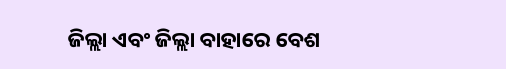ଜିଲ୍ଲା ଏବଂ ଜିଲ୍ଲା ବାହାରେ ବେଶ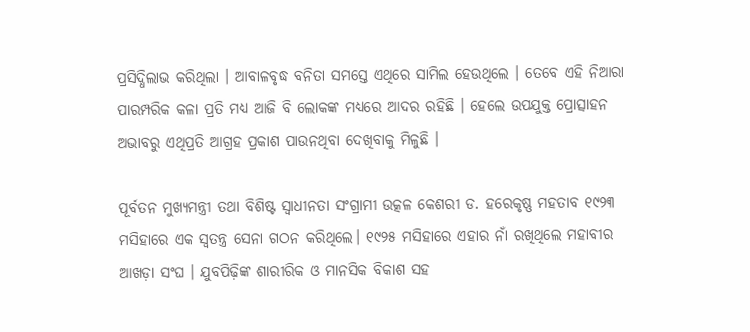ପ୍ରସିଦ୍ଧିଲାଭ କରିଥିଲା । ଆବାଳବୃଦ୍ଧ ବନିତା ସମସ୍ତେ ଏଥିରେ ସାମିଲ ହେଉଥିଲେ । ତେବେ ଏହି ନିଆରା ପାରମ୍ପରିକ କଳା ପ୍ରତି ମଧ୍ୟ ଆଜି ବି ଲୋକଙ୍କ ମଧ୍ୟରେ ଆଦର ରହିଛି । ହେଲେ ଉପଯୁକ୍ତ ପ୍ରୋତ୍ସାହନ ଅଭାବରୁ ଏଥିପ୍ରତି ଆଗ୍ରହ ପ୍ରକାଶ ପାଉନଥିବା ଦେଖିବାକୁ ମିଳୁଛି ।

ପୂର୍ବତନ ମୁଖ୍ୟମନ୍ତ୍ରୀ ତଥା ବିଶିଷ୍ଟ ସ୍ବାଧୀନତା ସଂଗ୍ରାମୀ ଉତ୍କଳ କେଶରୀ ଡ. ହରେକୃଷ୍ଣ ମହତାବ ୧୯୨୩ ମସିହାରେ ଏକ ସ୍ବତନ୍ତ୍ର ସେନା ଗଠନ କରିଥିଲେ। ୧୯୨୫ ମସିହାରେ ଏହାର ନାଁ ରଖିଥିଲେ ମହାବୀର ଆଖଡ଼ା ସଂଘ । ଯୁବପିଢ଼ିଙ୍କ ଶାରୀରିକ ଓ ମାନସିକ ବିକାଶ ସହ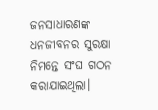ଜନସାଧାରଣଙ୍କ ଧନଜୀବନର ସୁରକ୍ଷା ନିମନ୍ତେ ସଂଘ ଗଠନ କରାଯାଇଥିଲା।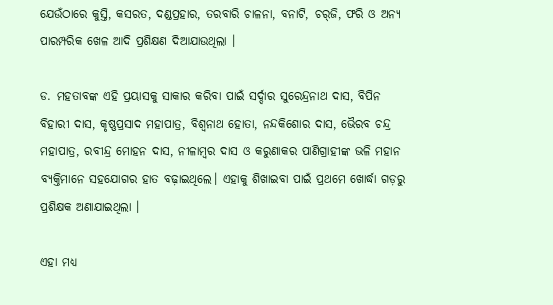ଯେଉଁଠାରେ କୁସ୍ତି, କସରତ, ଦଣ୍ଡପ୍ରହାର, ତରବାରି ଚାଳନା, ବନାଟି, ଚର୍‌ଜି, ଫରି ଓ ଅନ୍ୟ ପାରମ୍ପରିକ ଖେଳ ଆଦି ପ୍ରଶିକ୍ଷଣ ଦିଆଯାଉଥିଲା ।

ଡ. ମହତାବଙ୍କ ଏହି ପ୍ରୟାସକୁ ସାକାର କରିବା ପାଇଁ ସର୍ଦ୍ଦାର ସୁରେନ୍ଦ୍ରନାଥ ଦାସ, ବିପିନ ବିହାରୀ ଦାସ, କୃଷ୍ଣପ୍ରସାଦ ମହାପାତ୍ର, ବିଶ୍ବନାଥ ହୋତା, ନନ୍ଦକିଶୋର ଦାସ, ଭୈରବ ଚନ୍ଦ୍ର ମହାପାତ୍ର, ରବୀନ୍ଦ୍ର ମୋହନ ଦାସ, ନୀଳାମ୍ବର ଦାସ ଓ କରୁଣାକର ପାଣିଗ୍ରାହୀଙ୍କ ଭଳି ମହାନ ବ୍ୟକ୍ତିମାନେ ସହଯୋଗର ହାତ ବଢ଼ାଇଥିଲେ। ଏହାକୁ ଶିଖାଇବା ପାଇଁ ପ୍ରଥମେ ଖୋର୍ଦ୍ଧା ଗଡ଼ରୁ ପ୍ରଶିକ୍ଷକ ଅଣାଯାଇଥିଲା ।

ଏହା ମଧ୍ୟ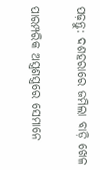ପଢ଼ନ୍ତୁ: ଦଶହରାରେ ଜମିଲା ବାଡ଼ି ଖେଳ

ପାରମ୍ପରିକ ଅସ୍ତ୍ରଶସ୍ତ୍ରରେ ସେମାନେ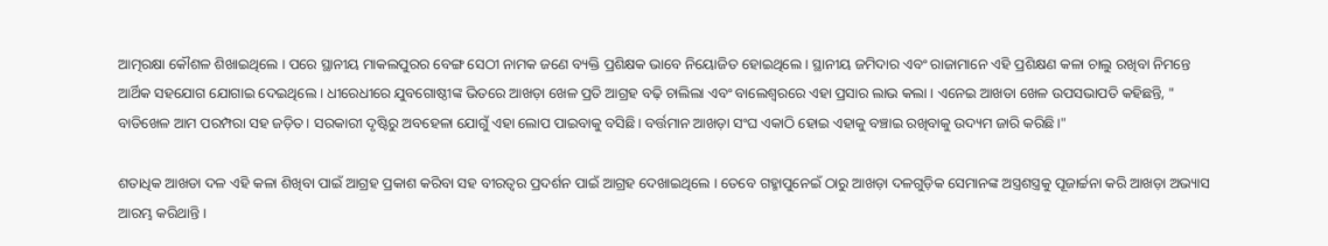ଆତ୍ମରକ୍ଷା କୌଶଳ ଶିଖାଇଥିଲେ । ପରେ ସ୍ଥାନୀୟ ମାକଲପୁରର ବେଙ୍ଗ ସେଠୀ ନାମକ ଜଣେ ବ୍ୟକ୍ତି ପ୍ରଶିକ୍ଷକ ଭାବେ ନିୟୋଜିତ ହୋଇଥିଲେ । ସ୍ଥାନୀୟ ଜମିଦାର ଏବଂ ରାଜାମାନେ ଏହି ପ୍ରଶିକ୍ଷଣ କଳା ଚାଲୁ ରଖିବା ନିମନ୍ତେ ଆର୍ଥିକ ସହଯୋଗ ଯୋଗାଇ ଦେଇଥିଲେ । ଧୀରେଧୀରେ ଯୁବଗୋଷ୍ଠୀଙ୍କ ଭିତରେ ଆଖଡ଼ା ଖେଳ ପ୍ରତି ଆଗ୍ରହ ବଢ଼ି ଚାଲିଲା ଏବଂ ବାଲେଶ୍ଵରରେ ଏହା ପ୍ରସାର ଲାଭ କଲା । ଏନେଇ ଆଖଡା ଖେଳ ଉପସଭାପତି କହିଛନ୍ତି, " ବାଡିଖେଳ ଆମ ପରମ୍ପରା ସହ ଜଡ଼ିତ। ସରକାରୀ ଦୃଷ୍ଟିରୁ ଅବହେଳା ଯୋଗୁଁ ଏହା ଲୋପ ପାଇବାକୁ ବସିଛି। ବର୍ତ୍ତମାନ ଆଖଡ଼ା ସଂଘ ଏକାଠି ହୋଇ ଏହାକୁ ବଞ୍ଚାଇ ରଖିବାକୁ ଉଦ୍ୟମ ଜାରି କରିଛି।"

ଶତାଧିକ ଆଖଡା ଦଳ ଏହି କଳା ଶିଖିବା ପାଇଁ ଆଗ୍ରହ ପ୍ରକାଶ କରିବା ସହ ବୀରତ୍ୱର ପ୍ରଦର୍ଶନ ପାଇଁ ଆଗ୍ରହ ଦେଖାଇଥିଲେ । ତେବେ ଗହ୍ମାପୁନେଇଁ ଠାରୁ ଆଖଡ଼ା ଦଳଗୁଡ଼ିକ ସେମାନଙ୍କ ଅସ୍ତ୍ରଶସ୍ତ୍ରକୁ ପୂଜାର୍ଚ୍ଚନା କରି ଆଖଡ଼ା ଅଭ୍ୟାସ ଆରମ୍ଭ କରିଥାନ୍ତି ।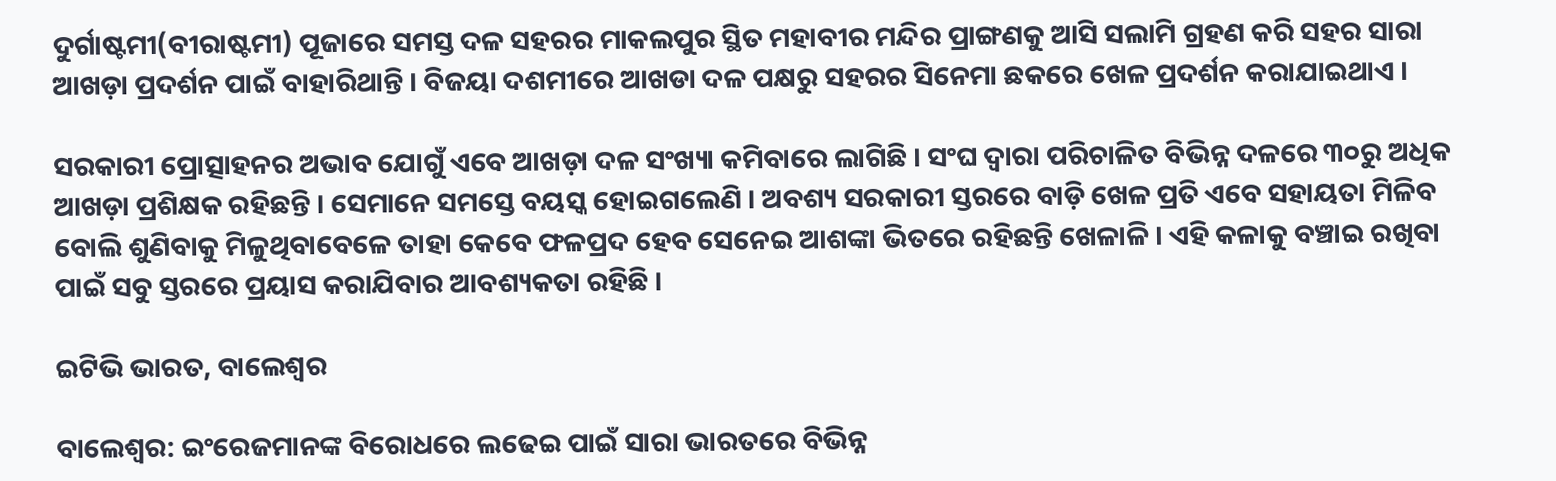ଦୁର୍ଗାଷ୍ଟମୀ(ବୀରାଷ୍ଟମୀ) ପୂଜାରେ ସମସ୍ତ ଦଳ ସହରର ମାକଲପୁର ସ୍ଥିତ ମହାବୀର ମନ୍ଦିର ପ୍ରାଙ୍ଗଣକୁ ଆସି ସଲାମି ଗ୍ରହଣ କରି ସହର ସାରା ଆଖଡ଼ା ପ୍ରଦର୍ଶନ ପାଇଁ ବାହାରିଥାନ୍ତି । ବିଜୟା ଦଶମୀରେ ଆଖଡା ଦଳ ପକ୍ଷରୁ ସହରର ସିନେମା ଛକରେ ଖେଳ ପ୍ରଦର୍ଶନ କରାଯାଇଥାଏ ।

ସରକାରୀ ପ୍ରୋତ୍ସାହନର ଅଭାବ ଯୋଗୁଁ ଏବେ ଆଖଡ଼ା ଦଳ ସଂଖ୍ୟା କମିବାରେ ଲାଗିଛି । ସଂଘ ଦ୍ବାରା ପରିଚାଳିତ ବିଭିନ୍ନ ଦଳରେ ୩୦ରୁ ଅଧିକ ଆଖଡ଼ା ପ୍ରଶିକ୍ଷକ ରହିଛନ୍ତି । ସେମାନେ ସମସ୍ତେ ବୟସ୍କ ହୋଇଗଲେଣି । ଅବଶ୍ୟ ସରକାରୀ ସ୍ତରରେ ବାଡ଼ି ଖେଳ ପ୍ରତି ଏବେ ସହାୟତା ମିଳିବ ବୋଲି ଶୁଣିବାକୁ ମିଳୁଥିବାବେଳେ ତାହା କେବେ ଫଳପ୍ରଦ ହେବ ସେନେଇ ଆଶଙ୍କା ଭିତରେ ରହିଛନ୍ତି ଖେଳାଳି । ଏହି କଳାକୁ ବଞ୍ଚାଇ ରଖିବା ପାଇଁ ସବୁ ସ୍ତରରେ ପ୍ରୟାସ କରାଯିବାର ଆବଶ୍ୟକତା ରହିଛି ।

ଇଟିଭି ଭାରତ, ବାଲେଶ୍ବର

ବାଲେଶ୍ବର: ଇଂରେଜମାନଙ୍କ ବିରୋଧରେ ଲଢେଇ ପାଇଁ ସାରା ଭାରତରେ ବିଭିନ୍ନ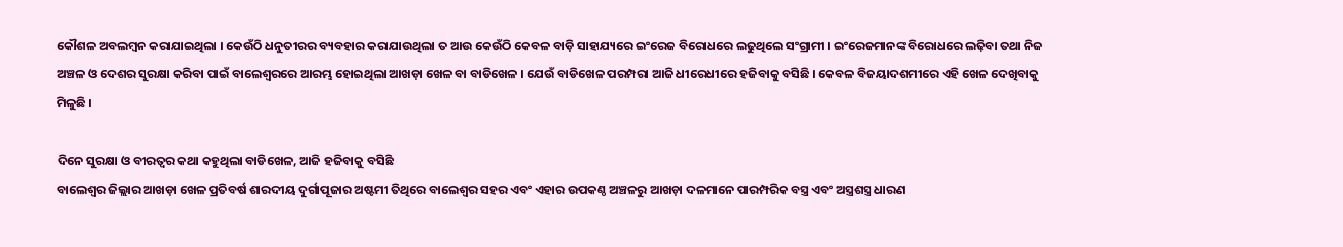କୌଶଳ ଅବଲମ୍ବନ କରାଯାଇଥିଲା । କେଉଁଠି ଧନୁତୀରର ବ୍ୟବହାର କରାଯାଉଥିଲା ତ ଆଉ କେଉଁଠି କେବଳ ବାଡ଼ି ସାହାଯ୍ୟରେ ଇଂରେଜ ବିରୋଧରେ ଲଢୁଥିଲେ ସଂଗ୍ରାମୀ । ଇଂରେଜମାନଙ୍କ ବିରୋଧରେ ଲଢ଼ିବା ତଥା ନିଜ ଅଞ୍ଚଳ ଓ ଦେଶର ସୁରକ୍ଷା କରିବା ପାଇଁ ବାଲେଶ୍ଵରରେ ଆରମ୍ଭ ହୋଇଥିଲା ଆଖଡ଼ା ଖେଳ ବା ବାଡିଖେଳ । ଯେଉଁ ବାଡିଖେଳ ପରମ୍ପରା ଆଜି ଧୀରେଧୀରେ ହଜିବାକୁ ବସିଛି । କେବଳ ବିଜୟାଦଶମୀରେ ଏହି ଖେଳ ଦେଖିବାକୁ ମିଳୁଛି ।

ଦିନେ ସୁରକ୍ଷା ଓ ବୀରତ୍ୱର କଥା କହୁଥିଲା ବାଡିଖେଳ, ଆଜି ହଜିବାକୁ ବସିଛି
ବାଲେଶ୍ଵର ଜିଲ୍ଲାର ଆଖଡ଼ା ଖେଳ ପ୍ରତିବର୍ଷ ଶାରଦୀୟ ଦୁର୍ଗାପୂଜାର ଅଷ୍ଟମୀ ତିଥିରେ ବାଲେଶ୍ବର ସହର ଏବଂ ଏହାର ଉପକଣ୍ଠ ଅଞ୍ଚଳରୁ ଆଖଡ଼ା ଦଳମାନେ ପାରମ୍ପରିକ ବସ୍ତ୍ର ଏବଂ ଅସ୍ତ୍ରଶସ୍ତ୍ର ଧାରଣ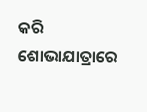କରି ଶୋଭାଯାତ୍ରାରେ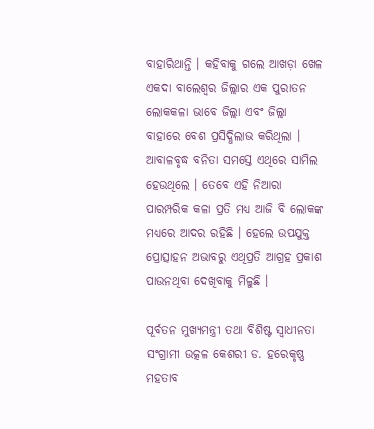ବାହାରିଥାନ୍ତି । କହିବାକୁ ଗଲେ ଆଖଡ଼ା ଖେଳ ଏକଦା ବାଲେଶ୍ଵର ଜିଲ୍ଲାର ଏକ ପୁରାତନ ଲୋକକଳା ଭାବେ ଜିଲ୍ଲା ଏବଂ ଜିଲ୍ଲା ବାହାରେ ବେଶ ପ୍ରସିଦ୍ଧିଲାଭ କରିଥିଲା । ଆବାଳବୃଦ୍ଧ ବନିତା ସମସ୍ତେ ଏଥିରେ ସାମିଲ ହେଉଥିଲେ । ତେବେ ଏହି ନିଆରା ପାରମ୍ପରିକ କଳା ପ୍ରତି ମଧ୍ୟ ଆଜି ବି ଲୋକଙ୍କ ମଧ୍ୟରେ ଆଦର ରହିଛି । ହେଲେ ଉପଯୁକ୍ତ ପ୍ରୋତ୍ସାହନ ଅଭାବରୁ ଏଥିପ୍ରତି ଆଗ୍ରହ ପ୍ରକାଶ ପାଉନଥିବା ଦେଖିବାକୁ ମିଳୁଛି ।

ପୂର୍ବତନ ମୁଖ୍ୟମନ୍ତ୍ରୀ ତଥା ବିଶିଷ୍ଟ ସ୍ବାଧୀନତା ସଂଗ୍ରାମୀ ଉତ୍କଳ କେଶରୀ ଡ. ହରେକୃଷ୍ଣ ମହତାବ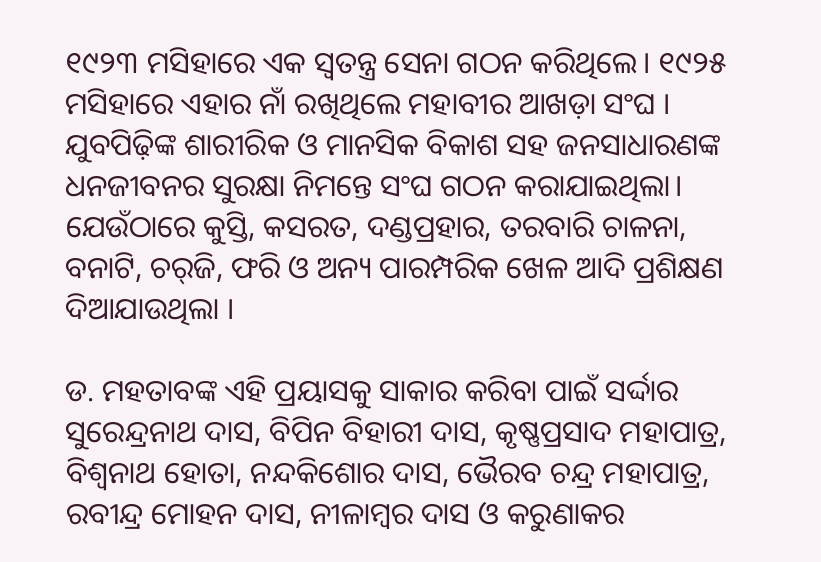୧୯୨୩ ମସିହାରେ ଏକ ସ୍ବତନ୍ତ୍ର ସେନା ଗଠନ କରିଥିଲେ। ୧୯୨୫ ମସିହାରେ ଏହାର ନାଁ ରଖିଥିଲେ ମହାବୀର ଆଖଡ଼ା ସଂଘ । ଯୁବପିଢ଼ିଙ୍କ ଶାରୀରିକ ଓ ମାନସିକ ବିକାଶ ସହ ଜନସାଧାରଣଙ୍କ ଧନଜୀବନର ସୁରକ୍ଷା ନିମନ୍ତେ ସଂଘ ଗଠନ କରାଯାଇଥିଲା। ଯେଉଁଠାରେ କୁସ୍ତି, କସରତ, ଦଣ୍ଡପ୍ରହାର, ତରବାରି ଚାଳନା, ବନାଟି, ଚର୍‌ଜି, ଫରି ଓ ଅନ୍ୟ ପାରମ୍ପରିକ ଖେଳ ଆଦି ପ୍ରଶିକ୍ଷଣ ଦିଆଯାଉଥିଲା ।

ଡ. ମହତାବଙ୍କ ଏହି ପ୍ରୟାସକୁ ସାକାର କରିବା ପାଇଁ ସର୍ଦ୍ଦାର ସୁରେନ୍ଦ୍ରନାଥ ଦାସ, ବିପିନ ବିହାରୀ ଦାସ, କୃଷ୍ଣପ୍ରସାଦ ମହାପାତ୍ର, ବିଶ୍ବନାଥ ହୋତା, ନନ୍ଦକିଶୋର ଦାସ, ଭୈରବ ଚନ୍ଦ୍ର ମହାପାତ୍ର, ରବୀନ୍ଦ୍ର ମୋହନ ଦାସ, ନୀଳାମ୍ବର ଦାସ ଓ କରୁଣାକର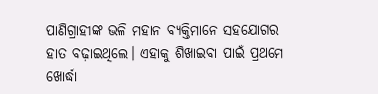ପାଣିଗ୍ରାହୀଙ୍କ ଭଳି ମହାନ ବ୍ୟକ୍ତିମାନେ ସହଯୋଗର ହାତ ବଢ଼ାଇଥିଲେ। ଏହାକୁ ଶିଖାଇବା ପାଇଁ ପ୍ରଥମେ ଖୋର୍ଦ୍ଧା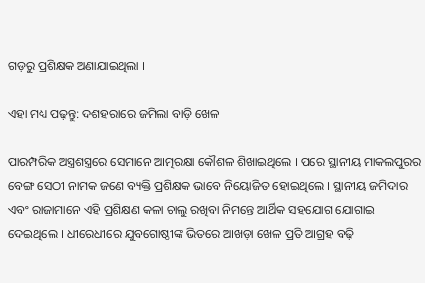ଗଡ଼ରୁ ପ୍ରଶିକ୍ଷକ ଅଣାଯାଇଥିଲା ।

ଏହା ମଧ୍ୟ ପଢ଼ନ୍ତୁ: ଦଶହରାରେ ଜମିଲା ବାଡ଼ି ଖେଳ

ପାରମ୍ପରିକ ଅସ୍ତ୍ରଶସ୍ତ୍ରରେ ସେମାନେ ଆତ୍ମରକ୍ଷା କୌଶଳ ଶିଖାଇଥିଲେ । ପରେ ସ୍ଥାନୀୟ ମାକଲପୁରର ବେଙ୍ଗ ସେଠୀ ନାମକ ଜଣେ ବ୍ୟକ୍ତି ପ୍ରଶିକ୍ଷକ ଭାବେ ନିୟୋଜିତ ହୋଇଥିଲେ । ସ୍ଥାନୀୟ ଜମିଦାର ଏବଂ ରାଜାମାନେ ଏହି ପ୍ରଶିକ୍ଷଣ କଳା ଚାଲୁ ରଖିବା ନିମନ୍ତେ ଆର୍ଥିକ ସହଯୋଗ ଯୋଗାଇ ଦେଇଥିଲେ । ଧୀରେଧୀରେ ଯୁବଗୋଷ୍ଠୀଙ୍କ ଭିତରେ ଆଖଡ଼ା ଖେଳ ପ୍ରତି ଆଗ୍ରହ ବଢ଼ି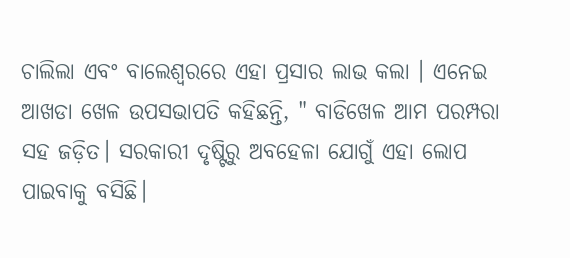ଚାଲିଲା ଏବଂ ବାଲେଶ୍ଵରରେ ଏହା ପ୍ରସାର ଲାଭ କଲା । ଏନେଇ ଆଖଡା ଖେଳ ଉପସଭାପତି କହିଛନ୍ତି, " ବାଡିଖେଳ ଆମ ପରମ୍ପରା ସହ ଜଡ଼ିତ। ସରକାରୀ ଦୃଷ୍ଟିରୁ ଅବହେଳା ଯୋଗୁଁ ଏହା ଲୋପ ପାଇବାକୁ ବସିଛି।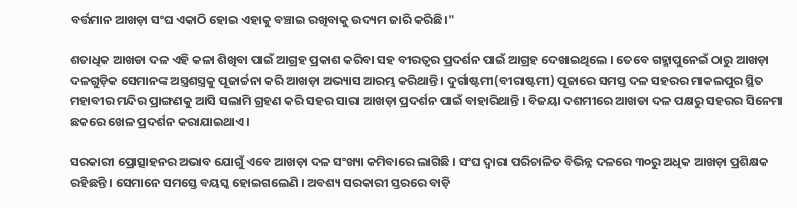ବର୍ତ୍ତମାନ ଆଖଡ଼ା ସଂଘ ଏକାଠି ହୋଇ ଏହାକୁ ବଞ୍ଚାଇ ରଖିବାକୁ ଉଦ୍ୟମ ଜାରି କରିଛି।"

ଶତାଧିକ ଆଖଡା ଦଳ ଏହି କଳା ଶିଖିବା ପାଇଁ ଆଗ୍ରହ ପ୍ରକାଶ କରିବା ସହ ବୀରତ୍ୱର ପ୍ରଦର୍ଶନ ପାଇଁ ଆଗ୍ରହ ଦେଖାଇଥିଲେ । ତେବେ ଗହ୍ମାପୁନେଇଁ ଠାରୁ ଆଖଡ଼ା ଦଳଗୁଡ଼ିକ ସେମାନଙ୍କ ଅସ୍ତ୍ରଶସ୍ତ୍ରକୁ ପୂଜାର୍ଚ୍ଚନା କରି ଆଖଡ଼ା ଅଭ୍ୟାସ ଆରମ୍ଭ କରିଥାନ୍ତି । ଦୁର୍ଗାଷ୍ଟମୀ(ବୀରାଷ୍ଟମୀ) ପୂଜାରେ ସମସ୍ତ ଦଳ ସହରର ମାକଲପୁର ସ୍ଥିତ ମହାବୀର ମନ୍ଦିର ପ୍ରାଙ୍ଗଣକୁ ଆସି ସଲାମି ଗ୍ରହଣ କରି ସହର ସାରା ଆଖଡ଼ା ପ୍ରଦର୍ଶନ ପାଇଁ ବାହାରିଥାନ୍ତି । ବିଜୟା ଦଶମୀରେ ଆଖଡା ଦଳ ପକ୍ଷରୁ ସହରର ସିନେମା ଛକରେ ଖେଳ ପ୍ରଦର୍ଶନ କରାଯାଇଥାଏ ।

ସରକାରୀ ପ୍ରୋତ୍ସାହନର ଅଭାବ ଯୋଗୁଁ ଏବେ ଆଖଡ଼ା ଦଳ ସଂଖ୍ୟା କମିବାରେ ଲାଗିଛି । ସଂଘ ଦ୍ବାରା ପରିଚାଳିତ ବିଭିନ୍ନ ଦଳରେ ୩୦ରୁ ଅଧିକ ଆଖଡ଼ା ପ୍ରଶିକ୍ଷକ ରହିଛନ୍ତି । ସେମାନେ ସମସ୍ତେ ବୟସ୍କ ହୋଇଗଲେଣି । ଅବଶ୍ୟ ସରକାରୀ ସ୍ତରରେ ବାଡ଼ି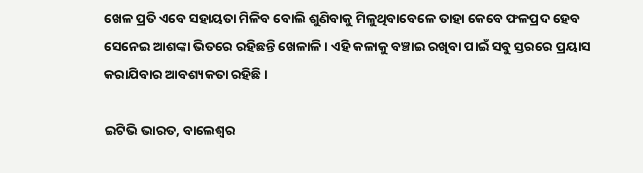ଖେଳ ପ୍ରତି ଏବେ ସହାୟତା ମିଳିବ ବୋଲି ଶୁଣିବାକୁ ମିଳୁଥିବାବେଳେ ତାହା କେବେ ଫଳପ୍ରଦ ହେବ ସେନେଇ ଆଶଙ୍କା ଭିତରେ ରହିଛନ୍ତି ଖେଳାଳି । ଏହି କଳାକୁ ବଞ୍ଚାଇ ରଖିବା ପାଇଁ ସବୁ ସ୍ତରରେ ପ୍ରୟାସ କରାଯିବାର ଆବଶ୍ୟକତା ରହିଛି ।

ଇଟିଭି ଭାରତ, ବାଲେଶ୍ବର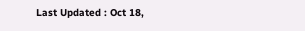Last Updated : Oct 18,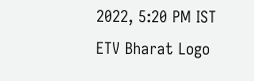2022, 5:20 PM IST
ETV Bharat Logo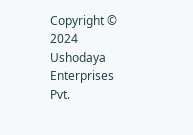Copyright © 2024 Ushodaya Enterprises Pvt.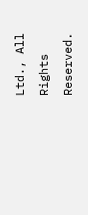Ltd., All Rights Reserved.